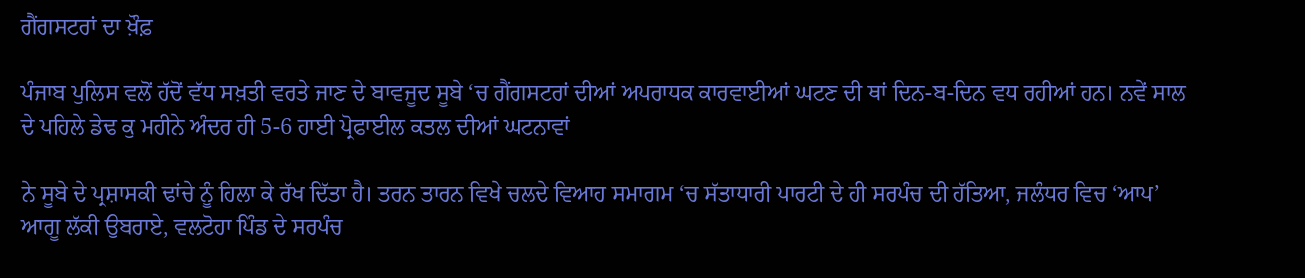ਗੈਂਗਸਟਰਾਂ ਦਾ ਖ਼ੌਫ਼

ਪੰਜਾਬ ਪੁਲਿਸ ਵਲੋਂ ਹੱਦੋਂ ਵੱਧ ਸਖ਼ਤੀ ਵਰਤੇ ਜਾਣ ਦੇ ਬਾਵਜੂਦ ਸੂਬੇ ‘ਚ ਗੈਂਗਸਟਰਾਂ ਦੀਆਂ ਅਪਰਾਧਕ ਕਾਰਵਾਈਆਂ ਘਟਣ ਦੀ ਥਾਂ ਦਿਨ-ਬ-ਦਿਨ ਵਧ ਰਹੀਆਂ ਹਨ। ਨਵੇਂ ਸਾਲ ਦੇ ਪਹਿਲੇ ਡੇਢ ਕੁ ਮਹੀਨੇ ਅੰਦਰ ਹੀ 5-6 ਹਾਈ ਪ੍ਰੋਫਾਈਲ ਕਤਲ ਦੀਆਂ ਘਟਨਾਵਾਂ

ਨੇ ਸੂਬੇ ਦੇ ਪ੍ਰਸ਼ਾਸਕੀ ਢਾਂਚੇ ਨੂੰ ਹਿਲਾ ਕੇ ਰੱਖ ਦਿੱਤਾ ਹੈ। ਤਰਨ ਤਾਰਨ ਵਿਖੇ ਚਲਦੇ ਵਿਆਹ ਸਮਾਗਮ ‘ਚ ਸੱਤਾਧਾਰੀ ਪਾਰਟੀ ਦੇ ਹੀ ਸਰਪੰਚ ਦੀ ਹੱਤਿਆ, ਜਲੰਧਰ ਵਿਚ ‘ਆਪ’ ਆਗੂ ਲੱਕੀ ਉਬਰਾਏ, ਵਲਟੋਹਾ ਪਿੰਡ ਦੇ ਸਰਪੰਚ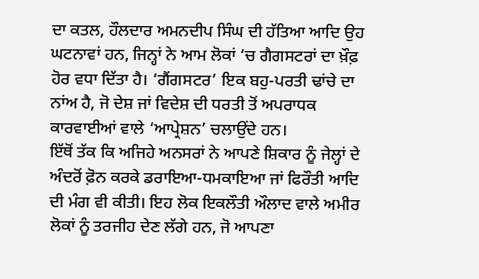ਦਾ ਕਤਲ, ਹੌਲਦਾਰ ਅਮਨਦੀਪ ਸਿੰਘ ਦੀ ਹੱਤਿਆ ਆਦਿ ਉਹ ਘਟਨਾਵਾਂ ਹਨ, ਜਿਨ੍ਹਾਂ ਨੇ ਆਮ ਲੋਕਾਂ ‘ਚ ਗੈਗਸਟਰਾਂ ਦਾ ਖ਼ੌਫ਼ ਹੋਰ ਵਧਾ ਦਿੱਤਾ ਹੈ। ‘ਗੈਂਗਸਟਰ’ ਇਕ ਬਹੁ-ਪਰਤੀ ਢਾਂਚੇ ਦਾ ਨਾਂਅ ਹੈ, ਜੋ ਦੇਸ਼ ਜਾਂ ਵਿਦੇਸ਼ ਦੀ ਧਰਤੀ ਤੋਂ ਅਪਰਾਧਕ ਕਾਰਵਾਈਆਂ ਵਾਲੇ ‘ਆਪ੍ਰੇਸ਼ਨ’ ਚਲਾਉਂਦੇ ਹਨ।
ਇੱਥੋਂ ਤੱਕ ਕਿ ਅਜਿਹੇ ਅਨਸਰਾਂ ਨੇ ਆਪਣੇ ਸ਼ਿਕਾਰ ਨੂੰ ਜੇਲ੍ਹਾਂ ਦੇ ਅੰਦਰੋਂ ਫ਼ੋਨ ਕਰਕੇ ਡਰਾਇਆ-ਧਮਕਾਇਆ ਜਾਂ ਫਿਰੌਤੀ ਆਦਿ ਦੀ ਮੰਗ ਵੀ ਕੀਤੀ। ਇਹ ਲੋਕ ਇਕਲੌਤੀ ਔਲਾਦ ਵਾਲੇ ਅਮੀਰ ਲੋਕਾਂ ਨੂੰ ਤਰਜੀਹ ਦੇਣ ਲੱਗੇ ਹਨ, ਜੋ ਆਪਣਾ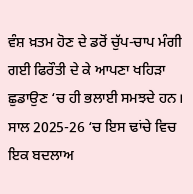ਵੰਸ਼ ਖ਼ਤਮ ਹੋਣ ਦੇ ਡਰੋਂ ਚੁੱਪ-ਚਾਪ ਮੰਗੀ ਗਈ ਫਿਰੌਤੀ ਦੇ ਕੇ ਆਪਣਾ ਖਹਿੜਾ ਛੁਡਾਉਣ ‘ਚ ਹੀ ਭਲਾਈ ਸਮਝਦੇ ਹਨ। ਸਾਲ 2025-26 ‘ਚ ਇਸ ਢਾਂਚੇ ਵਿਚ ਇਕ ਬਦਲਾਅ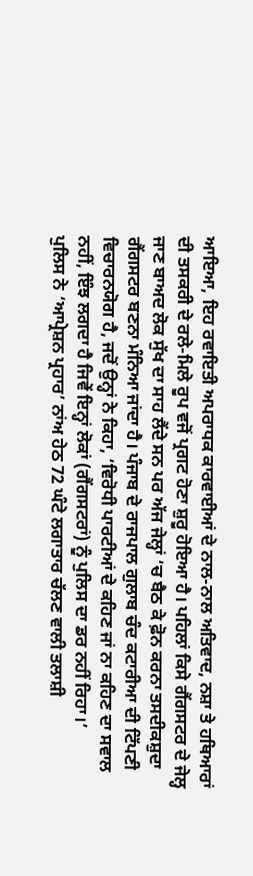ਆਇਆ, ਇਹ ਰਵਾਇਤੀ ਅਪਰਾਧਕ ਕਾਰਵਾਈਆਂ ਦੇ ਨਾਲ-ਨਾਲ ਅਤਿਵਾਦ, ਨਸ਼ਾ ਤੇ ਹਥਿਆਰਾਂ ਦੀ ਤਸਕਰੀ ਦੇ ਰਲੇ-ਮਿਲੇ ਰੂਪ ਵਜੋਂ ਪ੍ਰਗਟ ਹੋਣਾ ਸ਼ੁਰੂ ਹੋਇਆ ਹੈ। ਪਹਿਲਾਂ ਕਿਸੇ ਗੈਂਗਸਟਰ ਦੇ ਜੇਲ੍ਹ ਜਾਣ ਬਾਅਦ ਲੋਕ ਸੁੱਖ ਦਾ ਸਾਹ ਲੈਂਦੇ ਸਨ ਪਰ ਅੱਜ ਜੇਲ੍ਹਾਂ ‘ਚ ਬੈਠ ਕੇ ਫ਼ੋਨ ਕਰਨਾ ਤਸਦੀਕਸ਼ੁਦਾ ਗੈਂਗਸਟਰ ਬਣਨਾ ਮੰਨਿਆ ਜਾਂਦਾ ਹੈ। ਪੰਜਾਬ ਦੇ ਰਾਜਪਾਲ ਗੁਲਾਬ ਚੰਦ ਕਟਾਰੀਆ ਦੀ ਟਿੱਪਣੀ ਵਿਚਾਰਨਯੋਗ ਹੈ, ਜਦੋਂ ਉਨ੍ਹਾਂ ਨੇ ਕਿਹਾ, ‘ਵਿਰੋਧੀ ਪਾਰਟੀਆਂ ਦੇ ਕਹਿਣ ਜਾਂ ਨਾ ਕਹਿਣ ਦਾ ਸਵਾਲ ਨਹੀਂ, ਇੰਝ ਲਗਦਾ ਹੈ ਜਿਵੇਂ ਇਨ੍ਹਾਂ ਲੋਕਾਂ (ਗੈਂਗਸਟਰਾਂ) ਨੂੰ ਪੁਲਿਸ ਦਾ ਡਰ ਨਹੀਂ ਰਿਹਾ।’
ਪੁਲਿਸ ਨੇ ‘ਆਪ੍ਰੇਸ਼ਨ ਪ੍ਰਹਾਰ’ ਨਾਂਅ ਹੇਠ 72 ਘੰਟੇ ਲਗਾਤਾਰ ਚੱਲਣ ਵਾਲੀ ਤਲਾਸ਼ੀ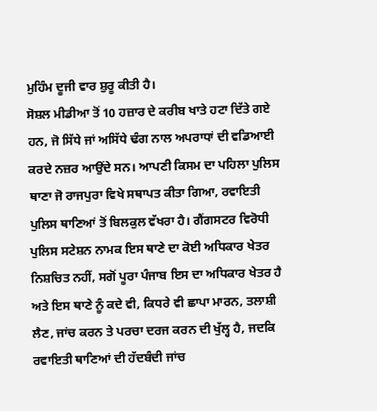ਮੁਹਿੰਮ ਦੂਜੀ ਵਾਰ ਸ਼ੁਰੂ ਕੀਤੀ ਹੈ।
ਸੋਸ਼ਲ ਮੀਡੀਆ ਤੋਂ 10 ਹਜ਼ਾਰ ਦੇ ਕਰੀਬ ਖਾਤੇ ਹਟਾ ਦਿੱਤੇ ਗਏ ਹਨ, ਜੋ ਸਿੱਧੇ ਜਾਂ ਅਸਿੱਧੇ ਢੰਗ ਨਾਲ ਅਪਰਾਧਾਂ ਦੀ ਵਡਿਆਈ ਕਰਦੇ ਨਜ਼ਰ ਆਉਂਦੇ ਸਨ। ਆਪਣੀ ਕਿਸਮ ਦਾ ਪਹਿਲਾ ਪੁਲਿਸ ਥਾਣਾ ਜੋ ਰਾਜਪੁਰਾ ਵਿਖੇ ਸਥਾਪਤ ਕੀਤਾ ਗਿਆ, ਰਵਾਇਤੀ ਪੁਲਿਸ ਥਾਣਿਆਂ ਤੋਂ ਬਿਲਕੁਲ ਵੱਖਰਾ ਹੈ। ਗੈਂਗਸਟਰ ਵਿਰੋਧੀ ਪੁਲਿਸ ਸਟੇਸ਼ਨ ਨਾਮਕ ਇਸ ਥਾਣੇ ਦਾ ਕੋਈ ਅਧਿਕਾਰ ਖੇਤਰ ਨਿਸ਼ਚਿਤ ਨਹੀਂ, ਸਗੋਂ ਪੂਰਾ ਪੰਜਾਬ ਇਸ ਦਾ ਅਧਿਕਾਰ ਖੇਤਰ ਹੈ ਅਤੇ ਇਸ ਥਾਣੇ ਨੂੰ ਕਦੇ ਵੀ, ਕਿਧਰੇ ਵੀ ਛਾਪਾ ਮਾਰਨ, ਤਲਾਸ਼ੀ ਲੈਣ, ਜਾਂਚ ਕਰਨ ਤੇ ਪਰਚਾ ਦਰਜ ਕਰਨ ਦੀ ਖੁੱਲ੍ਹ ਹੈ, ਜਦਕਿ ਰਵਾਇਤੀ ਥਾਣਿਆਂ ਦੀ ਹੱਦਬੰਦੀ ਜਾਂਚ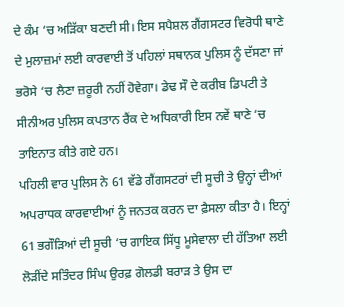ਦੇ ਕੰਮ ‘ਚ ਅੜਿੱਕਾ ਬਣਦੀ ਸੀ। ਇਸ ਸਪੈਸ਼ਲ ਗੈਂਗਸਟਰ ਵਿਰੋਧੀ ਥਾਣੇ ਦੇ ਮੁਲਾਜ਼ਮਾਂ ਲਈ ਕਾਰਵਾਈ ਤੋਂ ਪਹਿਲਾਂ ਸਥਾਨਕ ਪੁਲਿਸ ਨੂੰ ਦੱਸਣਾ ਜਾਂ ਭਰੋਸੇ ‘ਚ ਲੈਣਾ ਜ਼ਰੂਰੀ ਨਹੀਂ ਹੋਵੇਗਾ। ਡੇਢ ਸੌ ਦੇ ਕਰੀਬ ਡਿਪਟੀ ਤੇ ਸੀਨੀਅਰ ਪੁਲਿਸ ਕਪਤਾਨ ਰੈਂਕ ਦੇ ਅਧਿਕਾਰੀ ਇਸ ਨਵੇਂ ਥਾਣੇ ‘ਚ ਤਾਇਨਾਤ ਕੀਤੇ ਗਏ ਹਨ।
ਪਹਿਲੀ ਵਾਰ ਪੁਲਿਸ ਨੇ 61 ਵੱਡੇ ਗੈਂਗਸਟਰਾਂ ਦੀ ਸੂਚੀ ਤੇ ਉਨ੍ਹਾਂ ਦੀਆਂ ਅਪਰਾਧਕ ਕਾਰਵਾਈਆਂ ਨੂੰ ਜਨਤਕ ਕਰਨ ਦਾ ਫ਼ੈਸਲਾ ਕੀਤਾ ਹੈ। ਇਨ੍ਹਾਂ 61 ਭਗੌੜਿਆਂ ਦੀ ਸੂਚੀ ‘ਚ ਗਾਇਕ ਸਿੱਧੂ ਮੂਸੇਵਾਲਾ ਦੀ ਹੱਤਿਆ ਲਈ ਲੋੜੀਂਦੇ ਸਤਿੰਦਰ ਸਿੰਘ ਉਰਫ਼ ਗੋਲਡੀ ਬਰਾੜ ਤੇ ਉਸ ਦਾ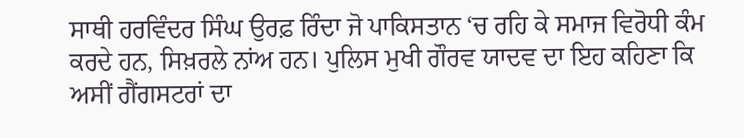ਸਾਥੀ ਹਰਵਿੰਦਰ ਸਿੰਘ ਉਰਫ਼ ਰਿੰਦਾ ਜੋ ਪਾਕਿਸਤਾਨ ‘ਚ ਰਹਿ ਕੇ ਸਮਾਜ ਵਿਰੋਧੀ ਕੰਮ ਕਰਦੇ ਹਨ, ਸਿਖ਼ਰਲੇ ਨਾਂਅ ਹਨ। ਪੁਲਿਸ ਮੁਖੀ ਗੌਰਵ ਯਾਦਵ ਦਾ ਇਹ ਕਹਿਣਾ ਕਿ ਅਸੀਂ ਗੈਂਗਸਟਰਾਂ ਦਾ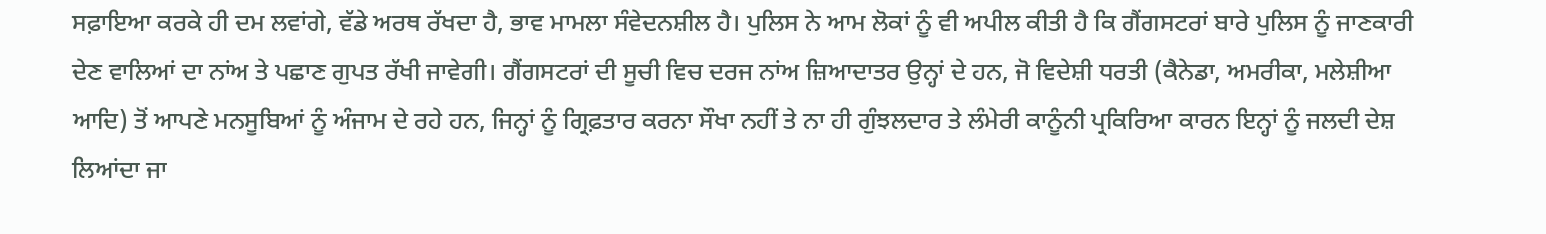ਸਫ਼ਾਇਆ ਕਰਕੇ ਹੀ ਦਮ ਲਵਾਂਗੇ, ਵੱਡੇ ਅਰਥ ਰੱਖਦਾ ਹੈ, ਭਾਵ ਮਾਮਲਾ ਸੰਵੇਦਨਸ਼ੀਲ ਹੈ। ਪੁਲਿਸ ਨੇ ਆਮ ਲੋਕਾਂ ਨੂੰ ਵੀ ਅਪੀਲ ਕੀਤੀ ਹੈ ਕਿ ਗੈਂਗਸਟਰਾਂ ਬਾਰੇ ਪੁਲਿਸ ਨੂੰ ਜਾਣਕਾਰੀ ਦੇਣ ਵਾਲਿਆਂ ਦਾ ਨਾਂਅ ਤੇ ਪਛਾਣ ਗੁਪਤ ਰੱਖੀ ਜਾਵੇਗੀ। ਗੈਂਗਸਟਰਾਂ ਦੀ ਸੂਚੀ ਵਿਚ ਦਰਜ ਨਾਂਅ ਜ਼ਿਆਦਾਤਰ ਉਨ੍ਹਾਂ ਦੇ ਹਨ, ਜੋ ਵਿਦੇਸ਼ੀ ਧਰਤੀ (ਕੈਨੇਡਾ, ਅਮਰੀਕਾ, ਮਲੇਸ਼ੀਆ ਆਦਿ) ਤੋਂ ਆਪਣੇ ਮਨਸੂਬਿਆਂ ਨੂੰ ਅੰਜਾਮ ਦੇ ਰਹੇ ਹਨ, ਜਿਨ੍ਹਾਂ ਨੂੰ ਗ੍ਰਿਫ਼ਤਾਰ ਕਰਨਾ ਸੌਖਾ ਨਹੀਂ ਤੇ ਨਾ ਹੀ ਗੁੰਝਲਦਾਰ ਤੇ ਲੰਮੇਰੀ ਕਾਨੂੰਨੀ ਪ੍ਰਕਿਰਿਆ ਕਾਰਨ ਇਨ੍ਹਾਂ ਨੂੰ ਜਲਦੀ ਦੇਸ਼ ਲਿਆਂਦਾ ਜਾ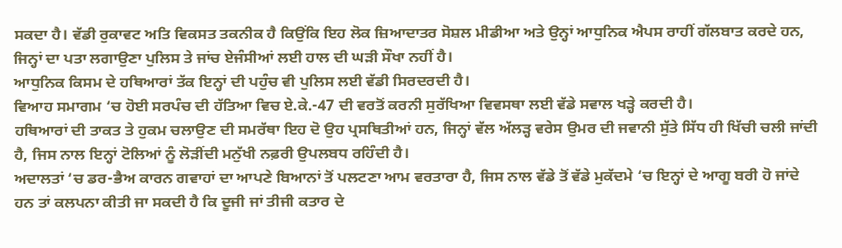ਸਕਦਾ ਹੈ। ਵੱਡੀ ਰੁਕਾਵਟ ਅਤਿ ਵਿਕਸਤ ਤਕਨੀਕ ਹੈ ਕਿਉਂਕਿ ਇਹ ਲੋਕ ਜ਼ਿਆਦਾਤਰ ਸੋਸ਼ਲ ਮੀਡੀਆ ਅਤੇ ਉਨ੍ਹਾਂ ਆਧੁਨਿਕ ਐਪਸ ਰਾਹੀਂ ਗੱਲਬਾਤ ਕਰਦੇ ਹਨ, ਜਿਨ੍ਹਾਂ ਦਾ ਪਤਾ ਲਗਾਉਣਾ ਪੁਲਿਸ ਤੇ ਜਾਂਚ ਏਜੰਸੀਆਂ ਲਈ ਹਾਲ ਦੀ ਘੜੀ ਸੌਖਾ ਨਹੀਂ ਹੈ।
ਆਧੁਨਿਕ ਕਿਸਮ ਦੇ ਹਥਿਆਰਾਂ ਤੱਕ ਇਨ੍ਹਾਂ ਦੀ ਪਹੁੰਚ ਵੀ ਪੁਲਿਸ ਲਈ ਵੱਡੀ ਸਿਰਦਰਦੀ ਹੈ।
ਵਿਆਹ ਸਮਾਗਮ ‘ਚ ਹੋਈ ਸਰਪੰਚ ਦੀ ਹੱਤਿਆ ਵਿਚ ਏ.ਕੇ.-47 ਦੀ ਵਰਤੋਂ ਕਰਨੀ ਸੁਰੱਖਿਆ ਵਿਵਸਥਾ ਲਈ ਵੱਡੇ ਸਵਾਲ ਖੜ੍ਹੇ ਕਰਦੀ ਹੈ।
ਹਥਿਆਰਾਂ ਦੀ ਤਾਕਤ ਤੇ ਹੁਕਮ ਚਲਾਉਣ ਦੀ ਸਮਰੱਥਾ ਇਹ ਦੋ ਉਹ ਪ੍ਰਸਥਿਤੀਆਂ ਹਨ, ਜਿਨ੍ਹਾਂ ਵੱਲ ਅੱਲੜ੍ਹ ਵਰੇਸ ਉਮਰ ਦੀ ਜਵਾਨੀ ਸੁੱਤੇ ਸਿੱਧ ਹੀ ਖਿੱਚੀ ਚਲੀ ਜਾਂਦੀ ਹੈ, ਜਿਸ ਨਾਲ ਇਨ੍ਹਾਂ ਟੋਲਿਆਂ ਨੂੰ ਲੋੜੀਂਦੀ ਮਨੁੱਖੀ ਨਫ਼ਰੀ ਉਪਲਬਧ ਰਹਿੰਦੀ ਹੈ।
ਅਦਾਲਤਾਂ ‘ਚ ਡਰ-ਭੈਅ ਕਾਰਨ ਗਵਾਹਾਂ ਦਾ ਆਪਣੇ ਬਿਆਨਾਂ ਤੋਂ ਪਲਟਣਾ ਆਮ ਵਰਤਾਰਾ ਹੈ, ਜਿਸ ਨਾਲ ਵੱਡੇ ਤੋਂ ਵੱਡੇ ਮੁਕੱਦਮੇ ‘ਚ ਇਨ੍ਹਾਂ ਦੇ ਆਗੂ ਬਰੀ ਹੋ ਜਾਂਦੇ ਹਨ ਤਾਂ ਕਲਪਨਾ ਕੀਤੀ ਜਾ ਸਕਦੀ ਹੈ ਕਿ ਦੂਜੀ ਜਾਂ ਤੀਜੀ ਕਤਾਰ ਦੇ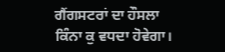ਗੈਂਗਸਟਰਾਂ ਦਾ ਹੌਸਲਾ ਕਿੰਨਾ ਕੁ ਵਧਦਾ ਹੋਵੇਗਾ।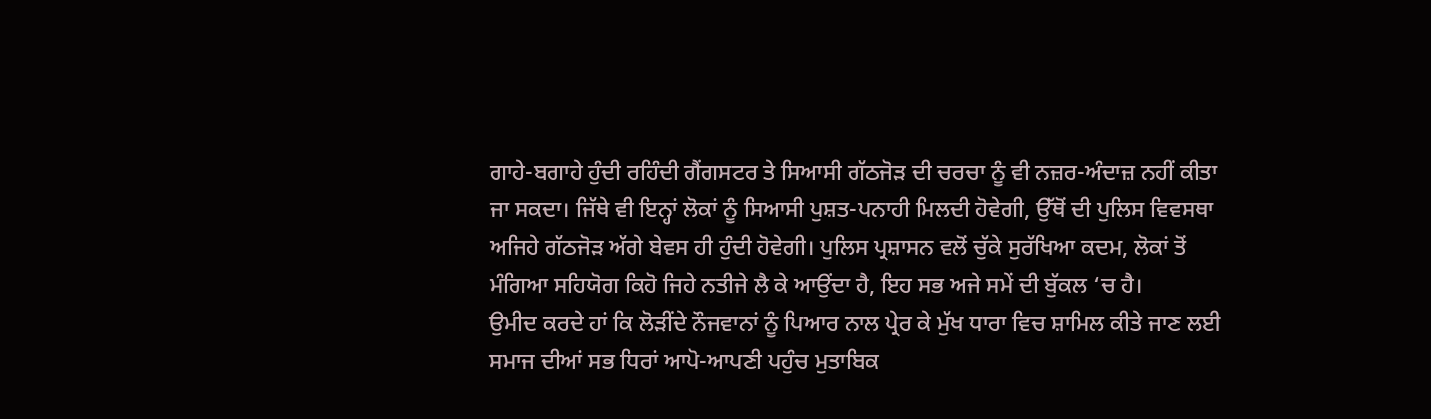ਗਾਹੇ-ਬਗਾਹੇ ਹੁੰਦੀ ਰਹਿੰਦੀ ਗੈਂਗਸਟਰ ਤੇ ਸਿਆਸੀ ਗੱਠਜੋੜ ਦੀ ਚਰਚਾ ਨੂੰ ਵੀ ਨਜ਼ਰ-ਅੰਦਾਜ਼ ਨਹੀਂ ਕੀਤਾ ਜਾ ਸਕਦਾ। ਜਿੱਥੇ ਵੀ ਇਨ੍ਹਾਂ ਲੋਕਾਂ ਨੂੰ ਸਿਆਸੀ ਪੁਸ਼ਤ-ਪਨਾਹੀ ਮਿਲਦੀ ਹੋਵੇਗੀ, ਉੱਥੋਂ ਦੀ ਪੁਲਿਸ ਵਿਵਸਥਾ ਅਜਿਹੇ ਗੱਠਜੋੜ ਅੱਗੇ ਬੇਵਸ ਹੀ ਹੁੰਦੀ ਹੋਵੇਗੀ। ਪੁਲਿਸ ਪ੍ਰਸ਼ਾਸਨ ਵਲੋਂ ਚੁੱਕੇ ਸੁਰੱਖਿਆ ਕਦਮ, ਲੋਕਾਂ ਤੋਂ ਮੰਗਿਆ ਸਹਿਯੋਗ ਕਿਹੋ ਜਿਹੇ ਨਤੀਜੇ ਲੈ ਕੇ ਆਉਂਦਾ ਹੈ, ਇਹ ਸਭ ਅਜੇ ਸਮੇਂ ਦੀ ਬੁੱਕਲ ‘ਚ ਹੈ।
ਉਮੀਦ ਕਰਦੇ ਹਾਂ ਕਿ ਲੋੜੀਂਦੇ ਨੌਜਵਾਨਾਂ ਨੂੰ ਪਿਆਰ ਨਾਲ ਪ੍ਰੇਰ ਕੇ ਮੁੱਖ ਧਾਰਾ ਵਿਚ ਸ਼ਾਮਿਲ ਕੀਤੇ ਜਾਣ ਲਈ ਸਮਾਜ ਦੀਆਂ ਸਭ ਧਿਰਾਂ ਆਪੋ-ਆਪਣੀ ਪਹੁੰਚ ਮੁਤਾਬਿਕ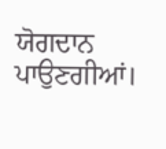ਯੋਗਦਾਨ ਪਾਉਣਗੀਆਂ।